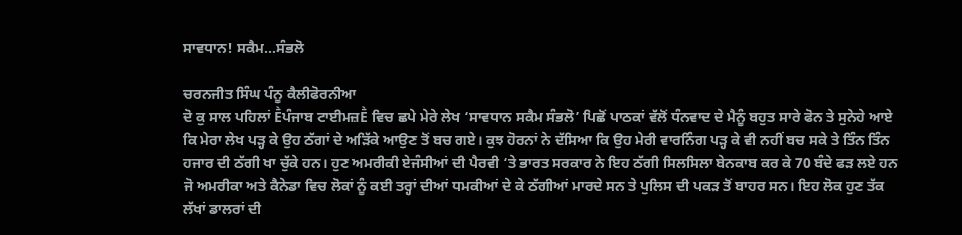ਸਾਵਧਾਨ! ਸਕੈਮ…ਸੰਭਲੋ

ਚਰਨਜੀਤ ਸਿੰਘ ਪੰਨੂ ਕੈਲੀਫੋਰਨੀਆ
ਦੋ ਕੁ ਸਾਲ ਪਹਿਲਾਂ Ḕਪੰਜਾਬ ਟਾਈਮਜ਼Ḕ ਵਿਚ ਛਪੇ ਮੇਰੇ ਲੇਖ ‘ਸਾਵਧਾਨ ਸਕੈਮ ਸੰਭਲੋ’ ਪਿਛੋਂ ਪਾਠਕਾਂ ਵੱਲੋਂ ਧੰਨਵਾਦ ਦੇ ਮੈਨੂੰ ਬਹੁਤ ਸਾਰੇ ਫੋਨ ਤੇ ਸੁਨੇਹੇ ਆਏ ਕਿ ਮੇਰਾ ਲੇਖ ਪੜ੍ਹ ਕੇ ਉਹ ਠੱਗਾਂ ਦੇ ਅੜਿੱਕੇ ਆਉਣ ਤੋਂ ਬਚ ਗਏ। ਕੁਝ ਹੋਰਨਾਂ ਨੇ ਦੱਸਿਆ ਕਿ ਉਹ ਮੇਰੀ ਵਾਰਨਿੰਗ ਪੜ੍ਹ ਕੇ ਵੀ ਨਹੀਂ ਬਚ ਸਕੇ ਤੇ ਤਿੰਨ ਤਿੰਨ ਹਜਾਰ ਦੀ ਠੱਗੀ ਖਾ ਚੁੱਕੇ ਹਨ। ਹੁਣ ਅਮਰੀਕੀ ਏਜੰਸੀਆਂ ਦੀ ਪੈਰਵੀ ‘ਤੇ ਭਾਰਤ ਸਰਕਾਰ ਨੇ ਇਹ ਠੱਗੀ ਸਿਲਸਿਲਾ ਬੇਨਕਾਬ ਕਰ ਕੇ 70 ਬੰਦੇ ਫੜ ਲਏ ਹਨ ਜੋ ਅਮਰੀਕਾ ਅਤੇ ਕੈਨੇਡਾ ਵਿਚ ਲੋਕਾਂ ਨੂੰ ਕਈ ਤਰ੍ਹਾਂ ਦੀਆਂ ਧਮਕੀਆਂ ਦੇ ਕੇ ਠੱਗੀਆਂ ਮਾਰਦੇ ਸਨ ਤੇ ਪੁਲਿਸ ਦੀ ਪਕੜ ਤੋਂ ਬਾਹਰ ਸਨ। ਇਹ ਲੋਕ ਹੁਣ ਤੱਕ ਲੱਖਾਂ ਡਾਲਰਾਂ ਦੀ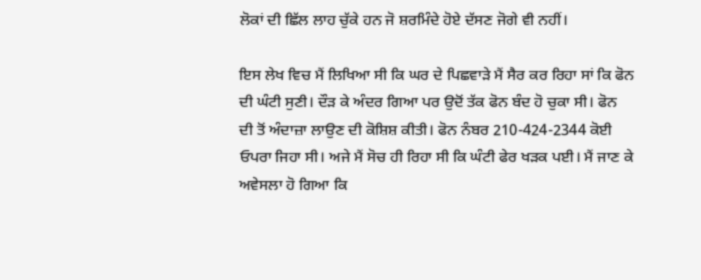ਲੋਕਾਂ ਦੀ ਛਿੱਲ ਲਾਹ ਚੁੱਕੇ ਹਨ ਜੋ ਸ਼ਰਮਿੰਦੇ ਹੋਏ ਦੱਸਣ ਜੋਗੇ ਵੀ ਨਹੀਂ।

ਇਸ ਲੇਖ ਵਿਚ ਮੈਂ ਲਿਖਿਆ ਸੀ ਕਿ ਘਰ ਦੇ ਪਿਛਵਾੜੇ ਮੈਂ ਸੈਰ ਕਰ ਰਿਹਾ ਸਾਂ ਕਿ ਫੋਨ ਦੀ ਘੰਟੀ ਸੁਣੀ। ਦੌੜ ਕੇ ਅੰਦਰ ਗਿਆ ਪਰ ਉਦੋਂ ਤੱਕ ਫੋਨ ਬੰਦ ਹੋ ਚੁਕਾ ਸੀ। ਫੋਨ ਦੀ ਤੋਂ ਅੰਦਾਜ਼ਾ ਲਾਉਣ ਦੀ ਕੋਸ਼ਿਸ਼ ਕੀਤੀ। ਫੋਨ ਨੰਬਰ 210-424-2344 ਕੋਈ ਓਪਰਾ ਜਿਹਾ ਸੀ। ਅਜੇ ਮੈਂ ਸੋਚ ਹੀ ਰਿਹਾ ਸੀ ਕਿ ਘੰਟੀ ਫੇਰ ਖੜਕ ਪਈ। ਮੈਂ ਜਾਣ ਕੇ ਅਵੇਸਲਾ ਹੋ ਗਿਆ ਕਿ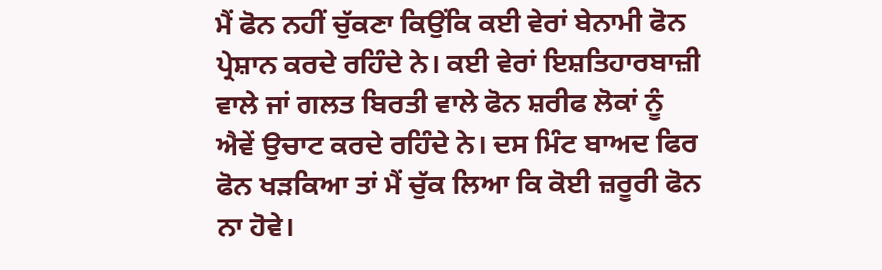ਮੈਂ ਫੋਨ ਨਹੀਂ ਚੁੱਕਣਾ ਕਿਉਂਕਿ ਕਈ ਵੇਰਾਂ ਬੇਨਾਮੀ ਫੋਨ ਪ੍ਰੇਸ਼ਾਨ ਕਰਦੇ ਰਹਿੰਦੇ ਨੇ। ਕਈ ਵੇਰਾਂ ਇਸ਼ਤਿਹਾਰਬਾਜ਼ੀ ਵਾਲੇ ਜਾਂ ਗਲਤ ਬਿਰਤੀ ਵਾਲੇ ਫੋਨ ਸ਼ਰੀਫ ਲੋਕਾਂ ਨੂੰ ਐਵੇਂ ਉਚਾਟ ਕਰਦੇ ਰਹਿੰਦੇ ਨੇ। ਦਸ ਮਿੰਟ ਬਾਅਦ ਫਿਰ ਫੋਨ ਖੜਕਿਆ ਤਾਂ ਮੈਂ ਚੁੱਕ ਲਿਆ ਕਿ ਕੋਈ ਜ਼ਰੂਰੀ ਫੋਨ ਨਾ ਹੋਵੇ।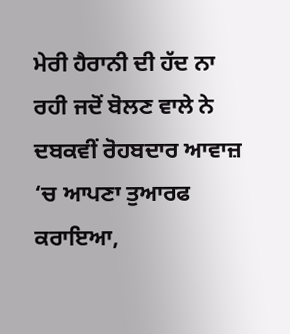ਮੇਰੀ ਹੈਰਾਨੀ ਦੀ ਹੱਦ ਨਾ ਰਹੀ ਜਦੋਂ ਬੋਲਣ ਵਾਲੇ ਨੇ ਦਬਕਵੀਂ ਰੋਹਬਦਾਰ ਆਵਾਜ਼ ‘ਚ ਆਪਣਾ ਤੁਆਰਫ ਕਰਾਇਆ,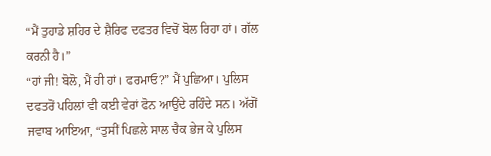“ਮੈਂ ਤੁਹਾਡੇ ਸ਼ਹਿਰ ਦੇ ਸ਼ੈਰਿਫ ਦਫਤਰ ਵਿਚੋਂ ਬੋਲ ਰਿਹਾ ਹਾਂ। ਗੱਲ ਕਰਨੀ ਹੈ।”
“ਹਾਂ ਜੀ! ਬੋਲੋ, ਮੈਂ ਹੀ ਹਾਂ। ਫਰਮਾਓ?” ਮੈਂ ਪੁਛਿਆ। ਪੁਲਿਸ ਦਫਤਰੋਂ ਪਹਿਲਾਂ ਵੀ ਕਈ ਵੇਰਾਂ ਫੋਨ ਆਉਂਦੇ ਰਹਿੰਦੇ ਸਨ। ਅੱਗੋਂ ਜਵਾਬ ਆਇਆ, “ਤੁਸੀਂ ਪਿਛਲੇ ਸਾਲ ਚੈਕ ਭੇਜ ਕੇ ਪੁਲਿਸ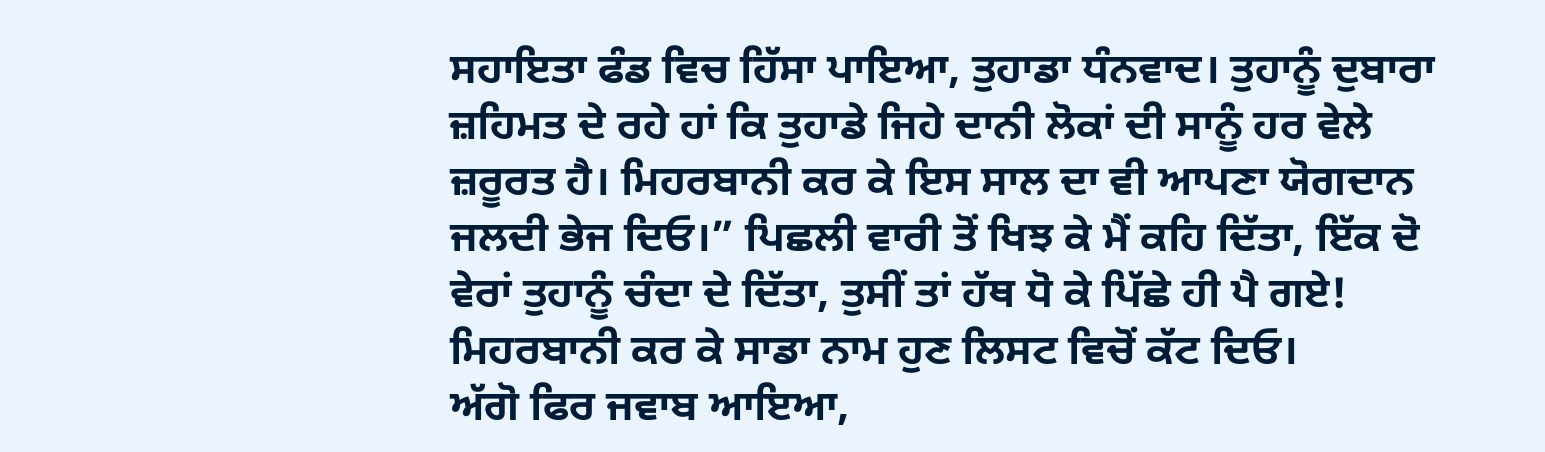ਸਹਾਇਤਾ ਫੰਡ ਵਿਚ ਹਿੱਸਾ ਪਾਇਆ, ਤੁਹਾਡਾ ਧੰਨਵਾਦ। ਤੁਹਾਨੂੰ ਦੁਬਾਰਾ ਜ਼ਹਿਮਤ ਦੇ ਰਹੇ ਹਾਂ ਕਿ ਤੁਹਾਡੇ ਜਿਹੇ ਦਾਨੀ ਲੋਕਾਂ ਦੀ ਸਾਨੂੰ ਹਰ ਵੇਲੇ ਜ਼ਰੂਰਤ ਹੈ। ਮਿਹਰਬਾਨੀ ਕਰ ਕੇ ਇਸ ਸਾਲ ਦਾ ਵੀ ਆਪਣਾ ਯੋਗਦਾਨ ਜਲਦੀ ਭੇਜ ਦਿਓ।” ਪਿਛਲੀ ਵਾਰੀ ਤੋਂ ਖਿਝ ਕੇ ਮੈਂ ਕਹਿ ਦਿੱਤਾ, ਇੱਕ ਦੋ ਵੇਰਾਂ ਤੁਹਾਨੂੰ ਚੰਦਾ ਦੇ ਦਿੱਤਾ, ਤੁਸੀਂ ਤਾਂ ਹੱਥ ਧੋ ਕੇ ਪਿੱਛੇ ਹੀ ਪੈ ਗਏ! ਮਿਹਰਬਾਨੀ ਕਰ ਕੇ ਸਾਡਾ ਨਾਮ ਹੁਣ ਲਿਸਟ ਵਿਚੋਂ ਕੱਟ ਦਿਓ।
ਅੱਗੋ ਫਿਰ ਜਵਾਬ ਆਇਆ,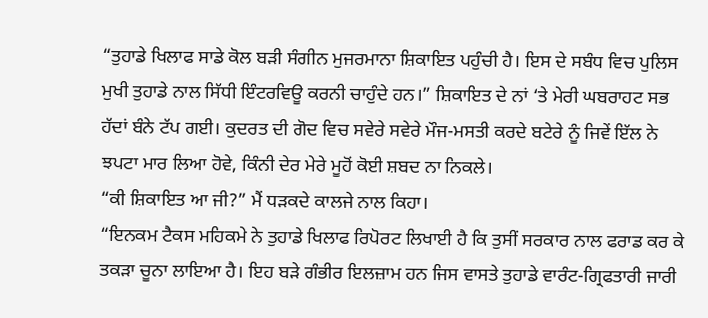“ਤੁਹਾਡੇ ਖਿਲਾਫ ਸਾਡੇ ਕੋਲ ਬੜੀ ਸੰਗੀਨ ਮੁਜਰਮਾਨਾ ਸ਼ਿਕਾਇਤ ਪਹੁੰਚੀ ਹੈ। ਇਸ ਦੇ ਸਬੰਧ ਵਿਚ ਪੁਲਿਸ ਮੁਖੀ ਤੁਹਾਡੇ ਨਾਲ ਸਿੱਧੀ ਇੰਟਰਵਿਊ ਕਰਨੀ ਚਾਹੁੰਦੇ ਹਨ।” ਸ਼ਿਕਾਇਤ ਦੇ ਨਾਂ ‘ਤੇ ਮੇਰੀ ਘਬਰਾਹਟ ਸਭ ਹੱਦਾਂ ਬੰਨੇ ਟੱਪ ਗਈ। ਕੁਦਰਤ ਦੀ ਗੋਦ ਵਿਚ ਸਵੇਰੇ ਸਵੇਰੇ ਮੌਜ-ਮਸਤੀ ਕਰਦੇ ਬਟੇਰੇ ਨੂੰ ਜਿਵੇਂ ਇੱਲ ਨੇ ਝਪਟਾ ਮਾਰ ਲਿਆ ਹੋਵੇ, ਕਿੰਨੀ ਦੇਰ ਮੇਰੇ ਮੂਹੋਂ ਕੋਈ ਸ਼ਬਦ ਨਾ ਨਿਕਲੇ।
“ਕੀ ਸ਼ਿਕਾਇਤ ਆ ਜੀ?” ਮੈਂ ਧੜਕਦੇ ਕਾਲਜੇ ਨਾਲ ਕਿਹਾ।
“ਇਨਕਮ ਟੈਕਸ ਮਹਿਕਮੇ ਨੇ ਤੁਹਾਡੇ ਖਿਲਾਫ ਰਿਪੋਰਟ ਲਿਖਾਈ ਹੈ ਕਿ ਤੁਸੀਂ ਸਰਕਾਰ ਨਾਲ ਫਰਾਡ ਕਰ ਕੇ ਤਕੜਾ ਚੂਨਾ ਲਾਇਆ ਹੈ। ਇਹ ਬੜੇ ਗੰਭੀਰ ਇਲਜ਼ਾਮ ਹਨ ਜਿਸ ਵਾਸਤੇ ਤੁਹਾਡੇ ਵਾਰੰਟ-ਗ੍ਰਿਫਤਾਰੀ ਜਾਰੀ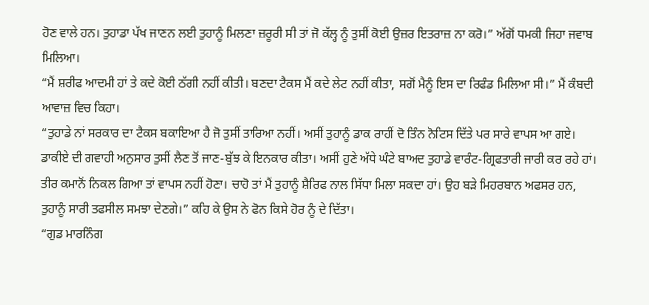ਹੋਣ ਵਾਲੇ ਹਨ। ਤੁਹਾਡਾ ਪੱਖ ਜਾਣਨ ਲਈ ਤੁਹਾਨੂੰ ਮਿਲਣਾ ਜ਼ਰੂਰੀ ਸੀ ਤਾਂ ਜੋ ਕੱਲ੍ਹ ਨੂੰ ਤੁਸੀਂ ਕੋਈ ਉਜ਼ਰ ਇਤਰਾਜ਼ ਨਾ ਕਰੋ।” ਅੱਗੋਂ ਧਮਕੀ ਜਿਹਾ ਜਵਾਬ ਮਿਲਿਆ।
“ਮੈਂ ਸ਼ਰੀਫ ਆਦਮੀ ਹਾਂ ਤੇ ਕਦੇ ਕੋਈ ਠੱਗੀ ਨਹੀਂ ਕੀਤੀ। ਬਣਦਾ ਟੈਕਸ ਮੈਂ ਕਦੇ ਲੇਟ ਨਹੀਂ ਕੀਤਾ, ਸਗੋਂ ਮੈਨੂੰ ਇਸ ਦਾ ਰਿਫੰਡ ਮਿਲਿਆ ਸੀ।” ਮੈਂ ਕੰਬਦੀ ਆਵਾਜ਼ ਵਿਚ ਕਿਹਾ।
“ਤੁਹਾਡੇ ਨਾਂ ਸਰਕਾਰ ਦਾ ਟੈਕਸ ਬਕਾਇਆ ਹੈ ਜੋ ਤੁਸੀਂ ਤਾਰਿਆ ਨਹੀਂ। ਅਸੀਂ ਤੁਹਾਨੂੰ ਡਾਕ ਰਾਹੀਂ ਦੋ ਤਿੰਨ ਨੋਟਿਸ ਦਿੱਤੇ ਪਰ ਸਾਰੇ ਵਾਪਸ ਆ ਗਏ। ਡਾਕੀਏ ਦੀ ਗਵਾਹੀ ਅਨੁਸਾਰ ਤੁਸੀਂ ਲੈਣ ਤੋਂ ਜਾਣ-ਬੁੱਝ ਕੇ ਇਨਕਾਰ ਕੀਤਾ। ਅਸੀਂ ਹੁਣੇ ਅੱਧੇ ਘੰਟੇ ਬਾਅਦ ਤੁਹਾਡੇ ਵਾਰੰਟ-ਗ੍ਰਿਫਤਾਰੀ ਜਾਰੀ ਕਰ ਰਹੇ ਹਾਂ। ਤੀਰ ਕਮਾਨੋਂ ਨਿਕਲ ਗਿਆ ਤਾਂ ਵਾਪਸ ਨਹੀਂ ਹੋਣਾ। ਚਾਹੋ ਤਾਂ ਮੈਂ ਤੁਹਾਨੂੰ ਸ਼ੈਰਿਫ ਨਾਲ ਸਿੱਧਾ ਮਿਲਾ ਸਕਦਾ ਹਾਂ। ਉਹ ਬੜੇ ਮਿਹਰਬਾਨ ਅਫਸਰ ਹਨ, ਤੁਹਾਨੂੰ ਸਾਰੀ ਤਫਸੀਲ ਸਮਝਾ ਦੇਣਗੇ।” ਕਹਿ ਕੇ ਉਸ ਨੇ ਫੋਨ ਕਿਸੇ ਹੋਰ ਨੂੰ ਦੇ ਦਿੱਤਾ।
“ਗੁਡ ਮਾਰਨਿੰਗ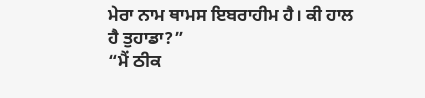ਮੇਰਾ ਨਾਮ ਥਾਮਸ ਇਬਰਾਹੀਮ ਹੈ। ਕੀ ਹਾਲ ਹੈ ਤੁਹਾਡਾ?”
“ਮੈਂ ਠੀਕ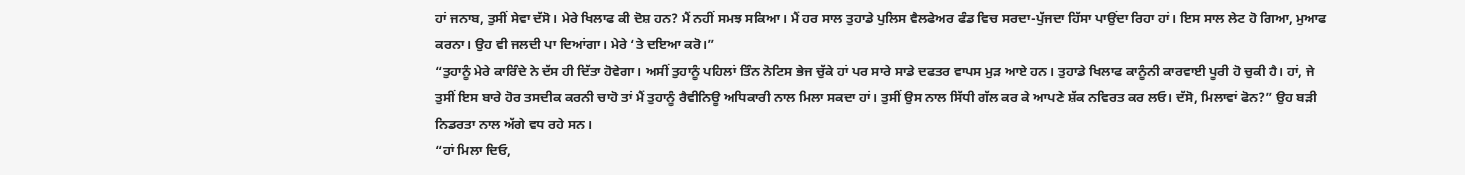ਹਾਂ ਜਨਾਬ, ਤੁਸੀਂ ਸੇਵਾ ਦੱਸੋ। ਮੇਰੇ ਖਿਲਾਫ ਕੀ ਦੋਸ਼ ਹਨ? ਮੈਂ ਨਹੀਂ ਸਮਝ ਸਕਿਆ। ਮੈਂ ਹਰ ਸਾਲ ਤੁਹਾਡੇ ਪੁਲਿਸ ਵੈਲਫੇਅਰ ਫੰਡ ਵਿਚ ਸਰਦਾ-ਪੁੱਜਦਾ ਹਿੱਸਾ ਪਾਉਂਦਾ ਰਿਹਾ ਹਾਂ। ਇਸ ਸਾਲ ਲੇਟ ਹੋ ਗਿਆ, ਮੁਆਫ ਕਰਨਾ। ਉਹ ਵੀ ਜਲਦੀ ਪਾ ਦਿਆਂਗਾ। ਮੇਰੇ ‘ਤੇ ਦਇਆ ਕਰੋ।”
“ਤੁਹਾਨੂੰ ਮੇਰੇ ਕਾਰਿੰਦੇ ਨੇ ਦੱਸ ਹੀ ਦਿੱਤਾ ਹੋਵੇਗਾ। ਅਸੀਂ ਤੁਹਾਨੂੰ ਪਹਿਲਾਂ ਤਿੰਨ ਨੋਟਿਸ ਭੇਜ ਚੁੱਕੇ ਹਾਂ ਪਰ ਸਾਰੇ ਸਾਡੇ ਦਫਤਰ ਵਾਪਸ ਮੁੜ ਆਏ ਹਨ। ਤੁਹਾਡੇ ਖਿਲਾਫ ਕਾਨੂੰਨੀ ਕਾਰਵਾਈ ਪੂਰੀ ਹੋ ਚੁਕੀ ਹੈ। ਹਾਂ, ਜੇ ਤੁਸੀਂ ਇਸ ਬਾਰੇ ਹੋਰ ਤਸਦੀਕ ਕਰਨੀ ਚਾਹੋ ਤਾਂ ਮੈਂ ਤੁਹਾਨੂੰ ਰੈਵੀਨਿਊ ਅਧਿਕਾਰੀ ਨਾਲ ਮਿਲਾ ਸਕਦਾ ਹਾਂ। ਤੁਸੀਂ ਉਸ ਨਾਲ ਸਿੱਧੀ ਗੱਲ ਕਰ ਕੇ ਆਪਣੇ ਸ਼ੱਕ ਨਵਿਰਤ ਕਰ ਲਓ। ਦੱਸੋ, ਮਿਲਾਵਾਂ ਫੋਨ?” ਉਹ ਬੜੀ ਨਿਡਰਤਾ ਨਾਲ ਅੱਗੇ ਵਧ ਰਹੇ ਸਨ।
“ਹਾਂ ਮਿਲਾ ਦਿਓ,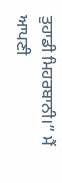ਤੁਹਾਡੀ ਮਿਹਰਬਾਨੀ।” ਮੈਂ ਆਪਣੀ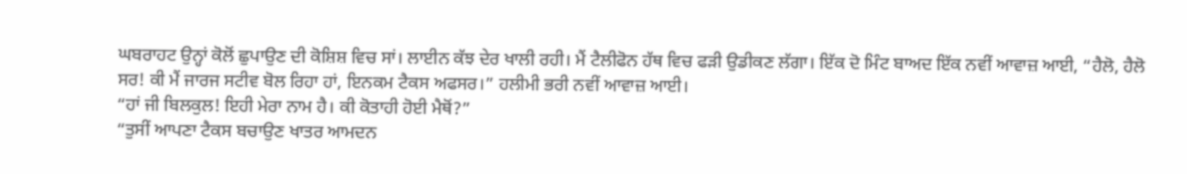ਘਬਰਾਹਟ ਉਨ੍ਹਾਂ ਕੋਲੋਂ ਛੁਪਾਉਣ ਦੀ ਕੋਸ਼ਿਸ਼ ਵਿਚ ਸਾਂ। ਲਾਈਨ ਕੱਝ ਦੇਰ ਖਾਲੀ ਰਹੀ। ਮੈਂ ਟੈਲੀਫੋਨ ਹੱਥ ਵਿਚ ਫੜੀ ਉਡੀਕਣ ਲੱਗਾ। ਇੱਕ ਦੋ ਮਿੰਟ ਬਾਅਦ ਇੱਕ ਨਵੀਂ ਆਵਾਜ਼ ਆਈ, “ਹੈਲੋ, ਹੈਲੋ ਸਰ! ਕੀ ਮੈਂ ਜਾਰਜ ਸਟੀਵ ਬੋਲ ਰਿਹਾ ਹਾਂ, ਇਨਕਮ ਟੈਕਸ ਅਫਸਰ।” ਹਲੀਮੀ ਭਰੀ ਨਵੀਂ ਆਵਾਜ਼ ਆਈ।
“ਹਾਂ ਜੀ ਬਿਲਕੁਲ! ਇਹੀ ਮੇਰਾ ਨਾਮ ਹੈ। ਕੀ ਕੋਤਾਹੀ ਹੋਈ ਮੈਥੋਂ?”
“ਤੁਸੀਂ ਆਪਣਾ ਟੈਕਸ ਬਚਾਉਣ ਖਾਤਰ ਆਮਦਨ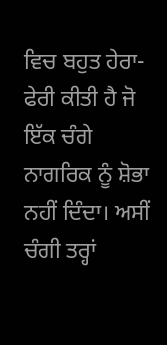ਵਿਚ ਬਹੁਤ ਹੇਰਾ-ਫੇਰੀ ਕੀਤੀ ਹੈ ਜੋ ਇੱਕ ਚੰਗੇ ਨਾਗਰਿਕ ਨੂੰ ਸ਼ੋਭਾ ਨਹੀਂ ਦਿੰਦਾ। ਅਸੀਂ ਚੰਗੀ ਤਰ੍ਹਾਂ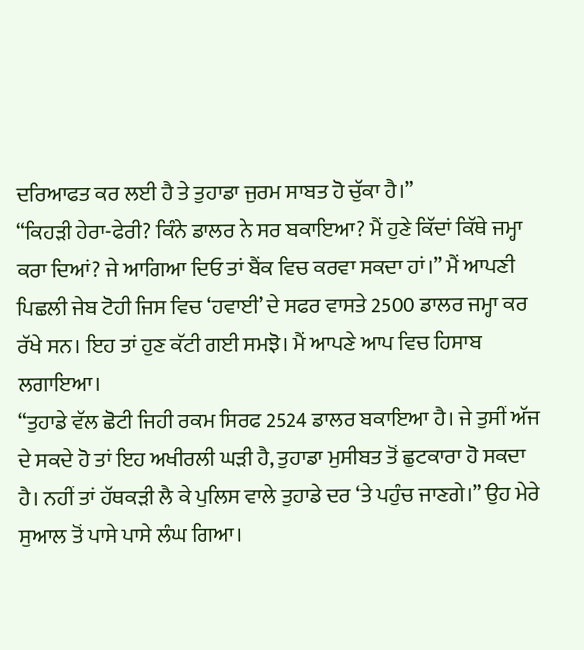ਦਰਿਆਫਤ ਕਰ ਲਈ ਹੈ ਤੇ ਤੁਹਾਡਾ ਜੁਰਮ ਸਾਬਤ ਹੋ ਚੁੱਕਾ ਹੈ।”
“ਕਿਹੜੀ ਹੇਰਾ-ਫੇਰੀ? ਕਿੰਨੇ ਡਾਲਰ ਨੇ ਸਰ ਬਕਾਇਆ? ਮੈਂ ਹੁਣੇ ਕਿੱਦਾਂ ਕਿੱਥੇ ਜਮ੍ਹਾ ਕਰਾ ਦਿਆਂ? ਜੇ ਆਗਿਆ ਦਿਓ ਤਾਂ ਬੈਂਕ ਵਿਚ ਕਰਵਾ ਸਕਦਾ ਹਾਂ।” ਮੈਂ ਆਪਣੀ ਪਿਛਲੀ ਜੇਬ ਟੋਹੀ ਜਿਸ ਵਿਚ ‘ਹਵਾਈ’ ਦੇ ਸਫਰ ਵਾਸਤੇ 2500 ਡਾਲਰ ਜਮ੍ਹਾ ਕਰ ਰੱਖੇ ਸਨ। ਇਹ ਤਾਂ ਹੁਣ ਕੱਟੀ ਗਈ ਸਮਝੋ। ਮੈਂ ਆਪਣੇ ਆਪ ਵਿਚ ਹਿਸਾਬ ਲਗਾਇਆ।
“ਤੁਹਾਡੇ ਵੱਲ ਛੋਟੀ ਜਿਹੀ ਰਕਮ ਸਿਰਫ 2524 ਡਾਲਰ ਬਕਾਇਆ ਹੈ। ਜੇ ਤੁਸੀਂ ਅੱਜ ਦੇ ਸਕਦੇ ਹੋ ਤਾਂ ਇਹ ਅਖੀਰਲੀ ਘੜੀ ਹੈ, ਤੁਹਾਡਾ ਮੁਸੀਬਤ ਤੋਂ ਛੁਟਕਾਰਾ ਹੋ ਸਕਦਾ ਹੈ। ਨਹੀਂ ਤਾਂ ਹੱਥਕੜੀ ਲੈ ਕੇ ਪੁਲਿਸ ਵਾਲੇ ਤੁਹਾਡੇ ਦਰ ‘ਤੇ ਪਹੁੰਚ ਜਾਣਗੇ।” ਉਹ ਮੇਰੇ ਸੁਆਲ ਤੋਂ ਪਾਸੇ ਪਾਸੇ ਲੰਘ ਗਿਆ।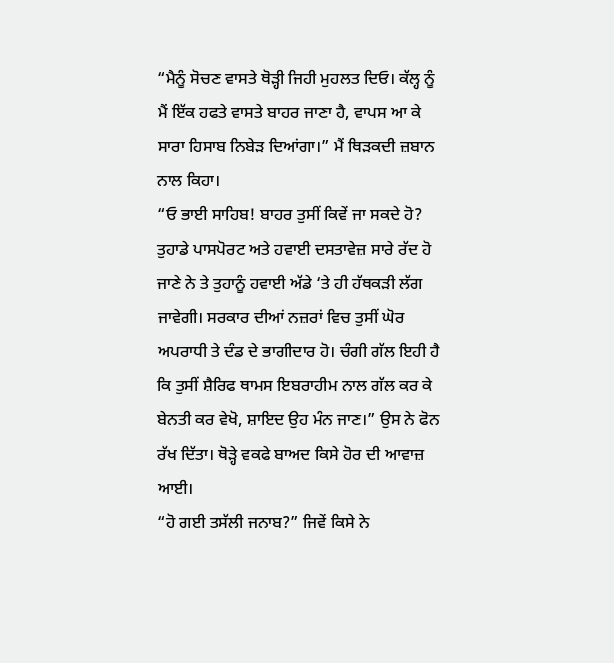“ਮੈਨੂੰ ਸੋਚਣ ਵਾਸਤੇ ਥੋੜ੍ਹੀ ਜਿਹੀ ਮੁਹਲਤ ਦਿਓ। ਕੱਲ੍ਹ ਨੂੰ ਮੈਂ ਇੱਕ ਹਫਤੇ ਵਾਸਤੇ ਬਾਹਰ ਜਾਣਾ ਹੈ, ਵਾਪਸ ਆ ਕੇ ਸਾਰਾ ਹਿਸਾਬ ਨਿਬੇੜ ਦਿਆਂਗਾ।” ਮੈਂ ਥਿੜਕਦੀ ਜ਼ਬਾਨ ਨਾਲ ਕਿਹਾ।
“ਓ ਭਾਈ ਸਾਹਿਬ! ਬਾਹਰ ਤੁਸੀਂ ਕਿਵੇਂ ਜਾ ਸਕਦੇ ਹੋ? ਤੁਹਾਡੇ ਪਾਸਪੋਰਟ ਅਤੇ ਹਵਾਈ ਦਸਤਾਵੇਜ਼ ਸਾਰੇ ਰੱਦ ਹੋ ਜਾਣੇ ਨੇ ਤੇ ਤੁਹਾਨੂੰ ਹਵਾਈ ਅੱਡੇ ‘ਤੇ ਹੀ ਹੱਥਕੜੀ ਲੱਗ ਜਾਵੇਗੀ। ਸਰਕਾਰ ਦੀਆਂ ਨਜ਼ਰਾਂ ਵਿਚ ਤੁਸੀਂ ਘੋਰ ਅਪਰਾਧੀ ਤੇ ਦੰਡ ਦੇ ਭਾਗੀਦਾਰ ਹੋ। ਚੰਗੀ ਗੱਲ ਇਹੀ ਹੈ ਕਿ ਤੁਸੀਂ ਸ਼ੈਰਿਫ ਥਾਮਸ ਇਬਰਾਹੀਮ ਨਾਲ ਗੱਲ ਕਰ ਕੇ ਬੇਨਤੀ ਕਰ ਵੇਖੋ, ਸ਼ਾਇਦ ਉਹ ਮੰਨ ਜਾਣ।” ਉਸ ਨੇ ਫੋਨ ਰੱਖ ਦਿੱਤਾ। ਥੋੜ੍ਹੇ ਵਕਫੇ ਬਾਅਦ ਕਿਸੇ ਹੋਰ ਦੀ ਆਵਾਜ਼ ਆਈ।
“ਹੋ ਗਈ ਤਸੱਲੀ ਜਨਾਬ?” ਜਿਵੇਂ ਕਿਸੇ ਨੇ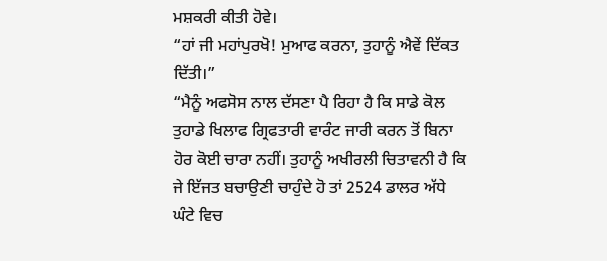ਮਸ਼ਕਰੀ ਕੀਤੀ ਹੋਵੇ।
“ਹਾਂ ਜੀ ਮਹਾਂਪੁਰਖੋ! ਮੁਆਫ ਕਰਨਾ, ਤੁਹਾਨੂੰ ਐਵੇਂ ਦਿੱਕਤ ਦਿੱਤੀ।”
“ਮੈਨੂੰ ਅਫਸੋਸ ਨਾਲ ਦੱਸਣਾ ਪੈ ਰਿਹਾ ਹੈ ਕਿ ਸਾਡੇ ਕੋਲ ਤੁਹਾਡੇ ਖਿਲਾਫ ਗ੍ਰਿਫਤਾਰੀ ਵਾਰੰਟ ਜਾਰੀ ਕਰਨ ਤੋਂ ਬਿਨਾ ਹੋਰ ਕੋਈ ਚਾਰਾ ਨਹੀਂ। ਤੁਹਾਨੂੰ ਅਖੀਰਲੀ ਚਿਤਾਵਨੀ ਹੈ ਕਿ ਜੇ ਇੱਜਤ ਬਚਾਉਣੀ ਚਾਹੁੰਦੇ ਹੋ ਤਾਂ 2524 ਡਾਲਰ ਅੱਧੇ ਘੰਟੇ ਵਿਚ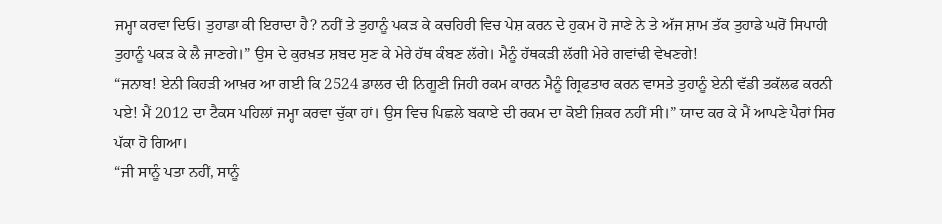ਜਮ੍ਹਾ ਕਰਵਾ ਦਿਓ। ਤੁਹਾਡਾ ਕੀ ਇਰਾਦਾ ਹੈ? ਨਹੀਂ ਤੇ ਤੁਹਾਨੂੰ ਪਕੜ ਕੇ ਕਚਹਿਰੀ ਵਿਚ ਪੇਸ਼ ਕਰਨ ਦੇ ਹੁਕਮ ਹੋ ਜਾਣੇ ਨੇ ਤੇ ਅੱਜ ਸ਼ਾਮ ਤੱਕ ਤੁਹਾਡੇ ਘਰੋਂ ਸਿਪਾਹੀ ਤੁਹਾਨੂੰ ਪਕੜ ਕੇ ਲੈ ਜਾਣਗੇ।” ਉਸ ਦੇ ਕੁਰਖ਼ਤ ਸ਼ਬਦ ਸੁਣ ਕੇ ਮੇਰੇ ਹੱਥ ਕੰਬਣ ਲੱਗੇ। ਮੈਨੂੰ ਹੱਥਕੜੀ ਲੱਗੀ ਮੇਰੇ ਗਵਾਂਢੀ ਵੇਖਣਗੇ!
“ਜਨਾਬ! ਏਨੀ ਕਿਹੜੀ ਆਖ਼ਰ ਆ ਗਈ ਕਿ 2524 ਡਾਲਰ ਦੀ ਨਿਗੂਣੀ ਜਿਹੀ ਰਕਮ ਕਾਰਨ ਮੈਨੂੰ ਗ੍ਰਿਫਤਾਰ ਕਰਨ ਵਾਸਤੇ ਤੁਹਾਨੂੰ ਏਨੀ ਵੱਡੀ ਤਕੱਲਫ ਕਰਨੀ ਪਏ! ਮੈਂ 2012 ਦਾ ਟੈਕਸ ਪਹਿਲਾਂ ਜਮ੍ਹਾ ਕਰਵਾ ਚੁੱਕਾ ਹਾਂ। ਉਸ ਵਿਚ ਪਿਛਲੇ ਬਕਾਏ ਦੀ ਰਕਮ ਦਾ ਕੋਈ ਜ਼ਿਕਰ ਨਹੀਂ ਸੀ।” ਯਾਦ ਕਰ ਕੇ ਮੈਂ ਆਪਣੇ ਪੈਰਾਂ ਸਿਰ ਪੱਕਾ ਹੋ ਗਿਆ।
“ਜੀ ਸਾਨੂੰ ਪਤਾ ਨਹੀਂ, ਸਾਨੂੰ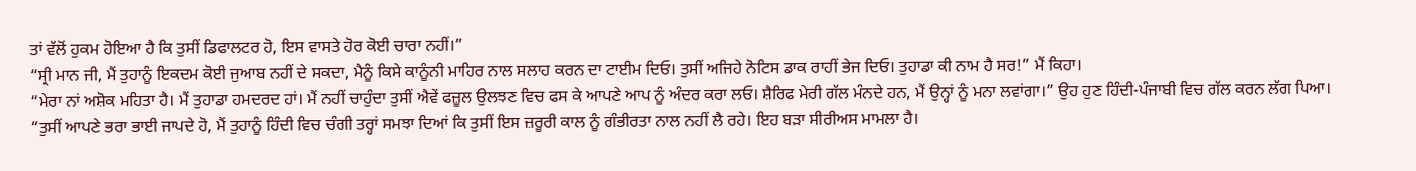ਤਾਂ ਵੱਲੋਂ ਹੁਕਮ ਹੋਇਆ ਹੈ ਕਿ ਤੁਸੀਂ ਡਿਫਾਲਟਰ ਹੋ, ਇਸ ਵਾਸਤੇ ਹੋਰ ਕੋਈ ਚਾਰਾ ਨਹੀਂ।”
“ਸ੍ਰੀ ਮਾਨ ਜੀ, ਮੈਂ ਤੁਹਾਨੂੰ ਇਕਦਮ ਕੋਈ ਜੁਆਬ ਨਹੀਂ ਦੇ ਸਕਦਾ, ਮੈਨੂੰ ਕਿਸੇ ਕਾਨੂੰਨੀ ਮਾਹਿਰ ਨਾਲ ਸਲਾਹ ਕਰਨ ਦਾ ਟਾਈਮ ਦਿਓ। ਤੁਸੀਂ ਅਜਿਹੇ ਨੋਟਿਸ ਡਾਕ ਰਾਹੀਂ ਭੇਜ ਦਿਓ। ਤੁਹਾਡਾ ਕੀ ਨਾਮ ਹੈ ਸਰ!” ਮੈਂ ਕਿਹਾ।
“ਮੇਰਾ ਨਾਂ ਅਸ਼ੋਕ ਮਹਿਤਾ ਹੈ। ਮੈਂ ਤੁਹਾਡਾ ਹਮਦਰਦ ਹਾਂ। ਮੈਂ ਨਹੀਂ ਚਾਹੁੰਦਾ ਤੁਸੀਂ ਐਵੇਂ ਫਜ਼ੂਲ ਉਲਝਣ ਵਿਚ ਫਸ ਕੇ ਆਪਣੇ ਆਪ ਨੂੰ ਅੰਦਰ ਕਰਾ ਲਓ। ਸ਼ੈਰਿਫ ਮੇਰੀ ਗੱਲ ਮੰਨਦੇ ਹਨ, ਮੈਂ ਉਨ੍ਹਾਂ ਨੂੰ ਮਨਾ ਲਵਾਂਗਾ।” ਉਹ ਹੁਣ ਹਿੰਦੀ-ਪੰਜਾਬੀ ਵਿਚ ਗੱਲ ਕਰਨ ਲੱਗ ਪਿਆ।
“ਤੁਸੀਂ ਆਪਣੇ ਭਰਾ ਭਾਈ ਜਾਪਦੇ ਹੋ, ਮੈਂ ਤੁਹਾਨੂੰ ਹਿੰਦੀ ਵਿਚ ਚੰਗੀ ਤਰ੍ਹਾਂ ਸਮਝਾ ਦਿਆਂ ਕਿ ਤੁਸੀਂ ਇਸ ਜ਼ਰੂਰੀ ਕਾਲ ਨੂੰ ਗੰਭੀਰਤਾ ਨਾਲ ਨਹੀਂ ਲੈ ਰਹੇ। ਇਹ ਬੜਾ ਸੀਰੀਅਸ ਮਾਮਲਾ ਹੈ।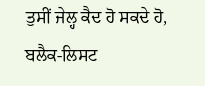ਤੁਸੀਂ ਜੇਲ੍ਹ ਕੈਦ ਹੋ ਸਕਦੇ ਹੋ, ਬਲੈਕ-ਲਿਸਟ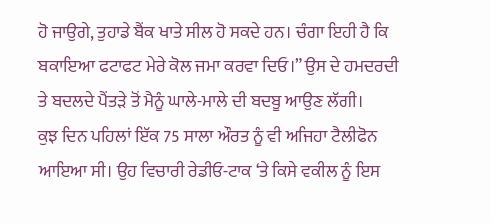ਹੋ ਜਾਉਗੇ, ਤੁਹਾਡੇ ਬੈਂਕ ਖਾਤੇ ਸੀਲ ਹੋ ਸਕਦੇ ਹਨ। ਚੰਗਾ ਇਹੀ ਹੈ ਕਿ ਬਕਾਇਆ ਫਟਾਫਟ ਮੇਰੇ ਕੋਲ ਜਮਾ ਕਰਵਾ ਦਿਓ।” ਉਸ ਦੇ ਹਮਦਰਦੀ ਤੇ ਬਦਲਦੇ ਪੈਂਤੜੇ ਤੋਂ ਮੈਨੂੰ ਘਾਲੇ-ਮਾਲੇ ਦੀ ਬਦਬੂ ਆਉਣ ਲੱਗੀ।
ਕੁਝ ਦਿਨ ਪਹਿਲਾਂ ਇੱਕ 75 ਸਾਲਾ ਔਰਤ ਨੂੰ ਵੀ ਅਜਿਹਾ ਟੈਲੀਫੋਨ ਆਇਆ ਸੀ। ਉਹ ਵਿਚਾਰੀ ਰੇਡੀਓ-ਟਾਕ ‘ਤੇ ਕਿਸੇ ਵਕੀਲ ਨੂੰ ਇਸ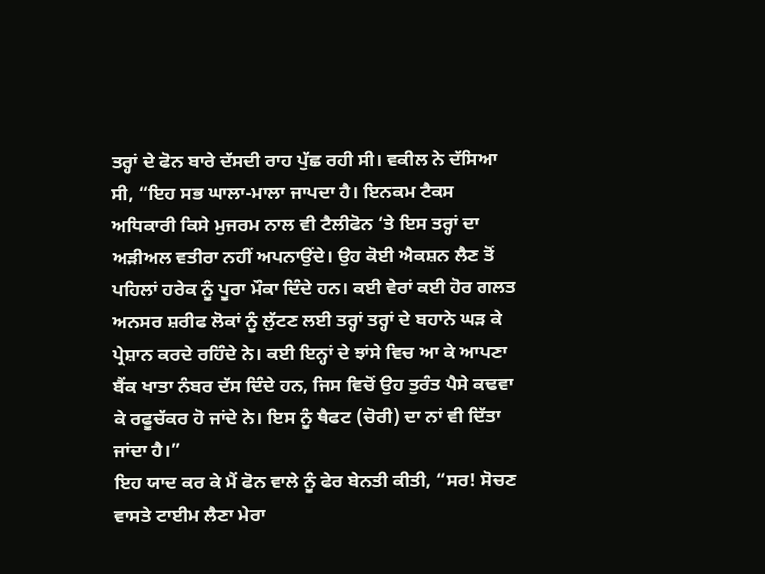ਤਰ੍ਹਾਂ ਦੇ ਫੋਨ ਬਾਰੇ ਦੱਸਦੀ ਰਾਹ ਪੁੱਛ ਰਹੀ ਸੀ। ਵਕੀਲ ਨੇ ਦੱਸਿਆ ਸੀ, “ਇਹ ਸਭ ਘਾਲਾ-ਮਾਲਾ ਜਾਪਦਾ ਹੈ। ਇਨਕਮ ਟੈਕਸ ਅਧਿਕਾਰੀ ਕਿਸੇ ਮੁਜਰਮ ਨਾਲ ਵੀ ਟੈਲੀਫੋਨ ‘ਤੇ ਇਸ ਤਰ੍ਹਾਂ ਦਾ ਅੜੀਅਲ ਵਤੀਰਾ ਨਹੀਂ ਅਪਨਾਉਂਦੇ। ਉਹ ਕੋਈ ਐਕਸ਼ਨ ਲੈਣ ਤੋਂ ਪਹਿਲਾਂ ਹਰੇਕ ਨੂੰ ਪੂਰਾ ਮੌਕਾ ਦਿੰਦੇ ਹਨ। ਕਈ ਵੇਰਾਂ ਕਈ ਹੋਰ ਗਲਤ ਅਨਸਰ ਸ਼ਰੀਫ ਲੋਕਾਂ ਨੂੰ ਲੁੱਟਣ ਲਈ ਤਰ੍ਹਾਂ ਤਰ੍ਹਾਂ ਦੇ ਬਹਾਨੇ ਘੜ ਕੇ ਪ੍ਰੇਸ਼ਾਨ ਕਰਦੇ ਰਹਿੰਦੇ ਨੇ। ਕਈ ਇਨ੍ਹਾਂ ਦੇ ਝਾਂਸੇ ਵਿਚ ਆ ਕੇ ਆਪਣਾ ਬੈਂਕ ਖਾਤਾ ਨੰਬਰ ਦੱਸ ਦਿੰਦੇ ਹਨ, ਜਿਸ ਵਿਚੋਂ ਉਹ ਤੁਰੰਤ ਪੈਸੇ ਕਢਵਾ ਕੇ ਰਫੂਚੱਕਰ ਹੋ ਜਾਂਦੇ ਨੇ। ਇਸ ਨੂੰ ਥੈਫਟ (ਚੋਰੀ) ਦਾ ਨਾਂ ਵੀ ਦਿੱਤਾ ਜਾਂਦਾ ਹੈ।”
ਇਹ ਯਾਦ ਕਰ ਕੇ ਮੈਂ ਫੋਨ ਵਾਲੇ ਨੂੰ ਫੇਰ ਬੇਨਤੀ ਕੀਤੀ, “ਸਰ! ਸੋਚਣ ਵਾਸਤੇ ਟਾਈਮ ਲੈਣਾ ਮੇਰਾ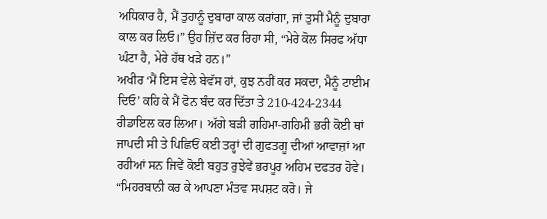ਅਧਿਕਾਰ ਹੈ, ਮੈਂ ਤੁਹਾਨੂੰ ਦੁਬਾਰਾ ਕਾਲ ਕਰਾਂਗਾ, ਜਾਂ ਤੁਸੀਂ ਮੈਨੂੰ ਦੁਬਾਰਾ ਕਾਲ ਕਰ ਲਿਓ।” ਉਹ ਜ਼ਿੱਦ ਕਰ ਰਿਹਾ ਸੀ, “ਮੇਰੇ ਕੋਲ ਸਿਰਫ ਅੱਧਾ ਘੰਟਾ ਹੈ, ਮੇਰੇ ਹੱਥ ਖੜੇ ਹਨ।”
ਅਖੀਰ ‘ਮੈਂ ਇਸ ਵੇਲੇ ਬੇਵੱਸ ਹਾਂ, ਕੁਝ ਨਹੀਂ ਕਰ ਸਕਦਾ, ਮੈਨੂੰ ਟਾਈਮ ਦਿਓ’ ਕਹਿ ਕੇ ਮੈਂ ਫੋਨ ਬੰਦ ਕਰ ਦਿੱਤਾ ਤੇ 210-424-2344 ਰੀਡਾਇਲ ਕਰ ਲਿਆ। ਅੱਗੇ ਬੜੀ ਗਹਿਮਾ-ਗਹਿਮੀ ਭਰੀ ਕੋਈ ਥਾਂ ਜਾਪਦੀ ਸੀ ਤੇ ਪਿਛਿਓਂ ਕਈ ਤਰ੍ਹਾਂ ਦੀ ਗੁਫਤਗੂ ਦੀਆਂ ਆਵਾਜ਼ਾਂ ਆ ਰਹੀਆਂ ਸਨ ਜਿਵੇਂ ਕੋਈ ਬਹੁਤ ਰੁਝੇਵੇਂ ਭਰਪੂਰ ਅਹਿਮ ਦਫਤਰ ਹੋਵੇ।
“ਮਿਹਰਬਾਨੀ ਕਰ ਕੇ ਆਪਣਾ ਮੰਤਵ ਸਪਸ਼ਟ ਕਰੋ। ਜੇ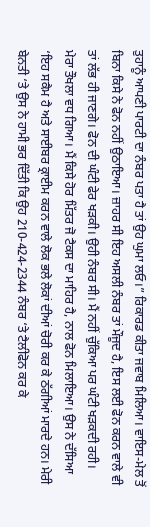ਤੁਹਾਨੂੰ ਆਪਣੀ ਪਾਰਟੀ ਦਾ ਨੰਬਰ ਪਤਾ ਹੈ ਤਾਂ ਉਹ ਘੁਮਾ ਲਓ।” ਰਿਕਾਰਡ ਕੀਤਾ ਜਵਾਬ ਮਿਲਿਆ। ਵਾਇਸ-ਮੇਲ ਤੋਂ ਬਿਨਾ ਕਿਸੇ ਨੇ ਫੋਨ ਨਹੀਂ ਉਠਾਇਆ। ਜ਼ਾਹਰ ਸੀ ਇਹ ਅਸਲੀ ਨੰਬਰ ਤਾਂ ਮੌਜੂਦ ਹੈ, ਇਸ ਲਈ ਫੋਨ ਕਰਨ ਵਾਲੇ ਵੀ ਤਾਂ ਲੱਭ ਹੀ ਜਾਣਗੇ। ਫੋਨ ਦੀ ਘੰਟੀ ਫੇਰ ਖੜਕੀ। ਉਹੀ ਨੰਬਰ ਸੀ। ਮੈਂ ਨਹੀਂ ਚੁੱਕਿਆ ਪਰ ਘੰਟੀ ਖੜਕਦੀ ਰਹੀ।
ਮੇਰਾ ਤੌਖਲਾ ਵਧ ਗਿਆ। ਮੈਂ ਕਿਸੇ ਹੋਰ ਮਿੱਤਰ ਜੋ ਟੈਕਸ ਦਾ ਮਾਹਿਰ ਹੈ, ਨਾਲ ਫੋਨ ਮਿਲਾਇਆ। ਉਸ ਨੇ ਦੱਸਿਆ ‘ਇਹ ਸਕੈਮ ਹੈ ਅਤੇ ਸਾਈਬਰ ਕ੍ਰਾਈਮ ਕਰਨ ਵਾਲੇ ਲੋਕ ਭਲੇ ਲੋਕਾਂ ਦੀਆਂ ਚੋਰੀ ਕਰ ਕੇ ਠੱਗੀਆਂ ਮਾਰਦੇ ਹਨ। ਮੇਰੀ ਬੇਨਤੀ ‘ਤੇ ਉਸ ਨੇ ਹਾਮੀ ਭਰ ਦਿੱਤੀ ਕਿ ਉਹ 210-424-2344 ਨੰਬਰ ‘ਤੇ ਟੈਲੀਫੋਨ ਕਰ ਕੇ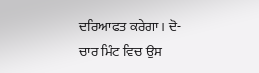ਦਰਿਆਫਤ ਕਰੇਗਾ। ਦੋ-ਚਾਰ ਮਿੰਟ ਵਿਚ ਉਸ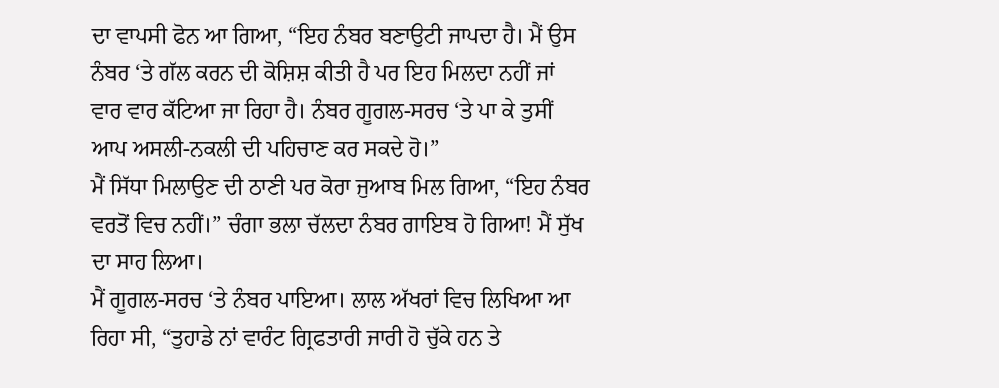ਦਾ ਵਾਪਸੀ ਫੋਨ ਆ ਗਿਆ, “ਇਹ ਨੰਬਰ ਬਣਾਉਟੀ ਜਾਪਦਾ ਹੈ। ਮੈਂ ਉਸ ਨੰਬਰ ‘ਤੇ ਗੱਲ ਕਰਨ ਦੀ ਕੋਸ਼ਿਸ਼ ਕੀਤੀ ਹੈ ਪਰ ਇਹ ਮਿਲਦਾ ਨਹੀਂ ਜਾਂ ਵਾਰ ਵਾਰ ਕੱਟਿਆ ਜਾ ਰਿਹਾ ਹੈ। ਨੰਬਰ ਗੂਗਲ-ਸਰਚ ‘ਤੇ ਪਾ ਕੇ ਤੁਸੀਂ ਆਪ ਅਸਲੀ-ਨਕਲੀ ਦੀ ਪਹਿਚਾਣ ਕਰ ਸਕਦੇ ਹੋ।”
ਮੈਂ ਸਿੱਧਾ ਮਿਲਾਉਣ ਦੀ ਠਾਣੀ ਪਰ ਕੋਰਾ ਜੁਆਬ ਮਿਲ ਗਿਆ, “ਇਹ ਨੰਬਰ ਵਰਤੋਂ ਵਿਚ ਨਹੀਂ।” ਚੰਗਾ ਭਲਾ ਚੱਲਦਾ ਨੰਬਰ ਗਾਇਬ ਹੋ ਗਿਆ! ਮੈਂ ਸੁੱਖ ਦਾ ਸਾਹ ਲਿਆ।
ਮੈਂ ਗੂਗਲ-ਸਰਚ ‘ਤੇ ਨੰਬਰ ਪਾਇਆ। ਲਾਲ ਅੱਖਰਾਂ ਵਿਚ ਲਿਖਿਆ ਆ ਰਿਹਾ ਸੀ, “ਤੁਹਾਡੇ ਨਾਂ ਵਾਰੰਟ ਗ੍ਰਿਫਤਾਰੀ ਜਾਰੀ ਹੋ ਚੁੱਕੇ ਹਨ ਤੇ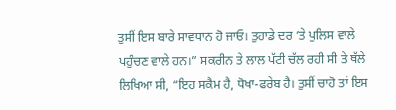ਤੁਸੀਂ ਇਸ ਬਾਰੇ ਸਾਵਧਾਨ ਹੋ ਜਾਓ। ਤੁਹਾਡੇ ਦਰ ‘ਤੇ ਪੁਲਿਸ ਵਾਲੇ ਪਹੁੰਚਣ ਵਾਲੇ ਹਨ।” ਸਕਰੀਨ ਤੇ ਲਾਲ ਪੱਟੀ ਚੱਲ ਰਹੀ ਸੀ ਤੇ ਥੱਲੇ ਲਿਖਿਆ ਸੀ, “ਇਹ ਸਕੈਮ ਹੈ, ਧੋਖਾ-ਫਰੇਬ ਹੈ। ਤੁਸੀਂ ਚਾਹੋ ਤਾਂ ਇਸ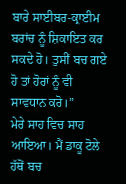ਬਾਰੇ ਸਾਈਬਰ-ਕ੍ਰਾਈਮ ਬਰਾਂਚ ਨੂੰ ਸ਼ਿਕਾਇਤ ਕਰ ਸਕਦੇ ਹੋ। ਤੁਸੀਂ ਬਚ ਗਏ ਹੋ ਤਾਂ ਹੋਰਾਂ ਨੂੰ ਵੀ ਸਾਵਧਾਨ ਕਰੋ।”
ਮੇਰੇ ਸਾਹ ਵਿਚ ਸਾਹ ਆਇਆ। ਮੈਂ ਡਾਕੂ ਟੋਲੇ ਹੱਥੋਂ ਬਚ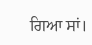ਗਿਆ ਸਾਂ।